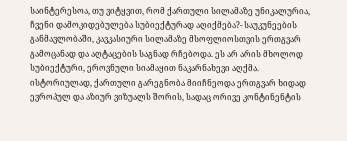საინტერესოა, თუ ვიტყვით, რომ ქართული სილამაზე უნიკალურია, ჩვენი დამოკიდებულება სუბიექტურად აღიქმება?- საუკუნეების განმავლობაში, კავკასიური სილამაზე მსოფლიოსთვის ერთგვარ გამოცანად და აღტაცების საგნად რჩებოდა. ეს არ არის მხოლოდ სუბიექტური, ეროვნული სიამაყით ნაკარნახევი აღქმა. ისტორიულად, ქართული გარეგნობა მიიჩნეოდა ერთგვარ ხიდად ევროპულ და აზიურ ვიზუალს შორის, სადაც ორივე კონტინენტის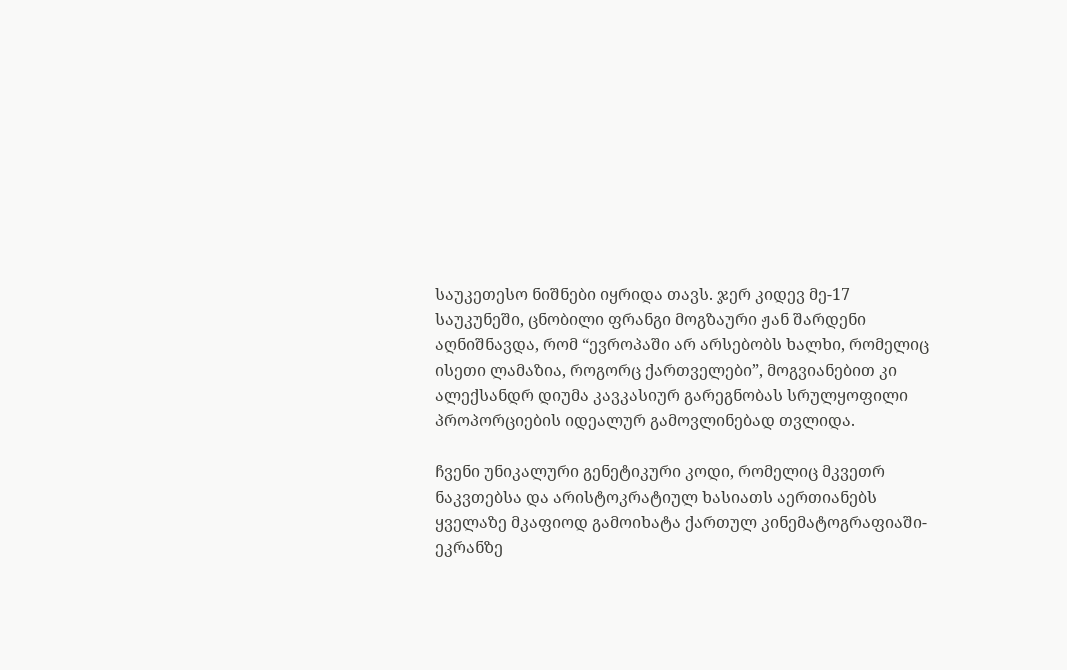საუკეთესო ნიშნები იყრიდა თავს. ჯერ კიდევ მე-17 საუკუნეში, ცნობილი ფრანგი მოგზაური ჟან შარდენი აღნიშნავდა, რომ “ევროპაში არ არსებობს ხალხი, რომელიც ისეთი ლამაზია, როგორც ქართველები”, მოგვიანებით კი ალექსანდრ დიუმა კავკასიურ გარეგნობას სრულყოფილი პროპორციების იდეალურ გამოვლინებად თვლიდა.

ჩვენი უნიკალური გენეტიკური კოდი, რომელიც მკვეთრ ნაკვთებსა და არისტოკრატიულ ხასიათს აერთიანებს ყველაზე მკაფიოდ გამოიხატა ქართულ კინემატოგრაფიაში- ეკრანზე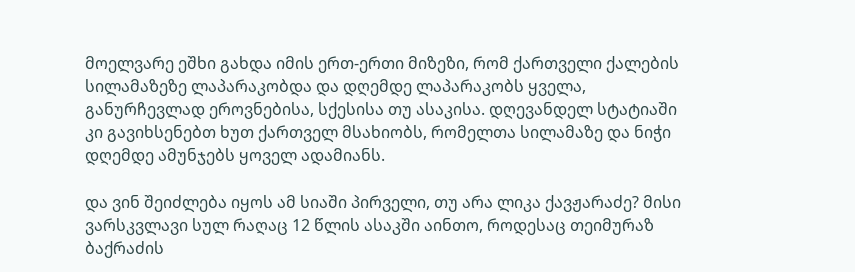მოელვარე ეშხი გახდა იმის ერთ-ერთი მიზეზი, რომ ქართველი ქალების სილამაზეზე ლაპარაკობდა და დღემდე ლაპარაკობს ყველა, განურჩევლად ეროვნებისა, სქესისა თუ ასაკისა. დღევანდელ სტატიაში კი გავიხსენებთ ხუთ ქართველ მსახიობს, რომელთა სილამაზე და ნიჭი დღემდე ამუნჯებს ყოველ ადამიანს.

და ვინ შეიძლება იყოს ამ სიაში პირველი, თუ არა ლიკა ქავჟარაძე? მისი ვარსკვლავი სულ რაღაც 12 წლის ასაკში აინთო, როდესაც თეიმურაზ ბაქრაძის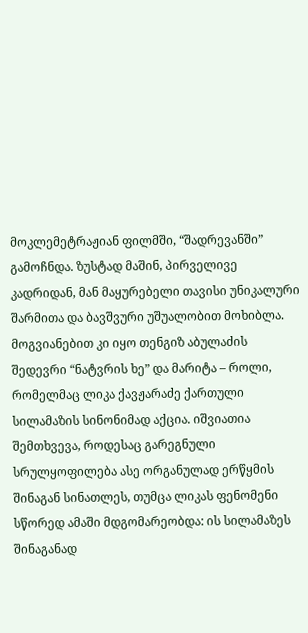მოკლემეტრაჟიან ფილმში, “შადრევანში” გამოჩნდა. ზუსტად მაშინ, პირველივე კადრიდან, მან მაყურებელი თავისი უნიკალური შარმითა და ბავშვური უშუალობით მოხიბლა. მოგვიანებით კი იყო თენგიზ აბულაძის შედევრი “ნატვრის ხე” და მარიტა – როლი, რომელმაც ლიკა ქავჟარაძე ქართული სილამაზის სინონიმად აქცია. იშვიათია შემთხვევა, როდესაც გარეგნული სრულყოფილება ასე ორგანულად ერწყმის შინაგან სინათლეს, თუმცა ლიკას ფენომენი სწორედ ამაში მდგომარეობდა: ის სილამაზეს შინაგანად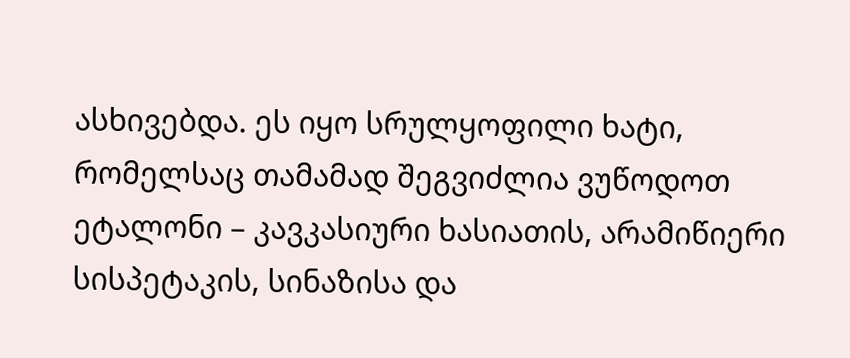ასხივებდა. ეს იყო სრულყოფილი ხატი, რომელსაც თამამად შეგვიძლია ვუწოდოთ ეტალონი – კავკასიური ხასიათის, არამიწიერი სისპეტაკის, სინაზისა და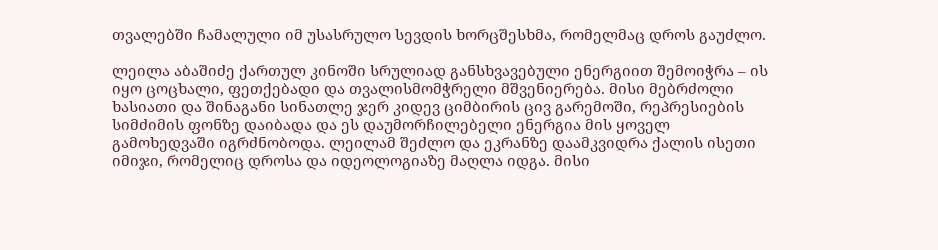თვალებში ჩამალული იმ უსასრულო სევდის ხორცშესხმა, რომელმაც დროს გაუძლო.

ლეილა აბაშიძე ქართულ კინოში სრულიად განსხვავებული ენერგიით შემოიჭრა – ის იყო ცოცხალი, ფეთქებადი და თვალისმომჭრელი მშვენიერება. მისი მებრძოლი ხასიათი და შინაგანი სინათლე ჯერ კიდევ ციმბირის ცივ გარემოში, რეპრესიების სიმძიმის ფონზე დაიბადა და ეს დაუმორჩილებელი ენერგია მის ყოველ გამოხედვაში იგრძნობოდა. ლეილამ შეძლო და ეკრანზე დაამკვიდრა ქალის ისეთი იმიჯი, რომელიც დროსა და იდეოლოგიაზე მაღლა იდგა. მისი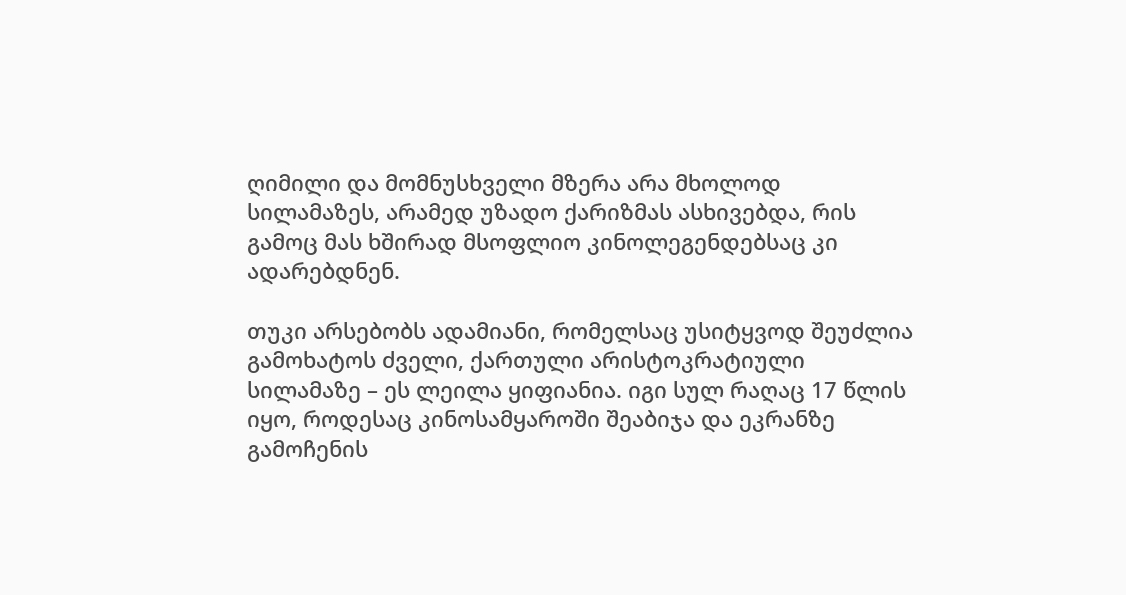ღიმილი და მომნუსხველი მზერა არა მხოლოდ სილამაზეს, არამედ უზადო ქარიზმას ასხივებდა, რის გამოც მას ხშირად მსოფლიო კინოლეგენდებსაც კი ადარებდნენ.

თუკი არსებობს ადამიანი, რომელსაც უსიტყვოდ შეუძლია გამოხატოს ძველი, ქართული არისტოკრატიული სილამაზე – ეს ლეილა ყიფიანია. იგი სულ რაღაც 17 წლის იყო, როდესაც კინოსამყაროში შეაბიჯა და ეკრანზე გამოჩენის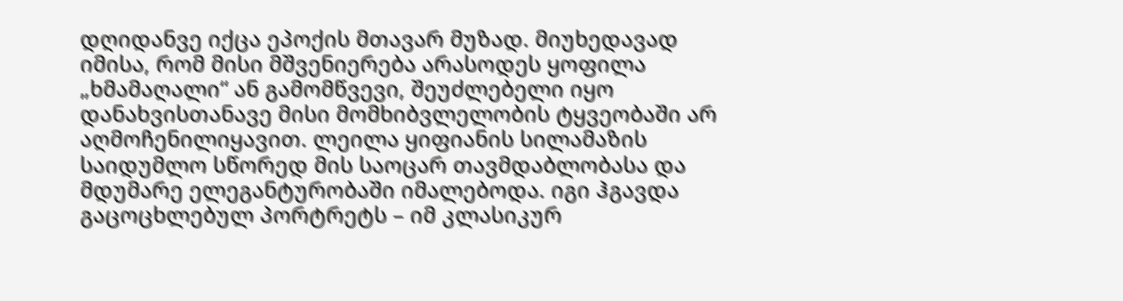დღიდანვე იქცა ეპოქის მთავარ მუზად. მიუხედავად იმისა, რომ მისი მშვენიერება არასოდეს ყოფილა „ხმამაღალი“ ან გამომწვევი, შეუძლებელი იყო დანახვისთანავე მისი მომხიბვლელობის ტყვეობაში არ აღმოჩენილიყავით. ლეილა ყიფიანის სილამაზის საიდუმლო სწორედ მის საოცარ თავმდაბლობასა და მდუმარე ელეგანტურობაში იმალებოდა. იგი ჰგავდა გაცოცხლებულ პორტრეტს – იმ კლასიკურ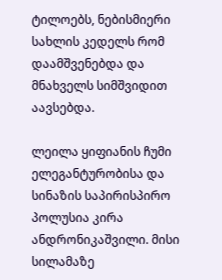ტილოებს, ნებისმიერი სახლის კედელს რომ დაამშვენებდა და მნახველს სიმშვიდით აავსებდა.

ლეილა ყიფიანის ჩუმი ელეგანტურობისა და სინაზის საპირისპირო პოლუსია კირა ანდრონიკაშვილი. მისი სილამაზე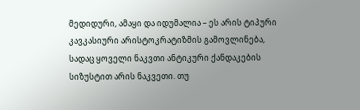მედიდური, ამაყი და იდუმალია – ეს არის ტიპური კავკასიური არისტოკრატიზმის გამოვლინება, სადაც ყოველი ნაკვთი ანტიკური ქანდაკების სიზუსტით არის ნაკვეთი. თუ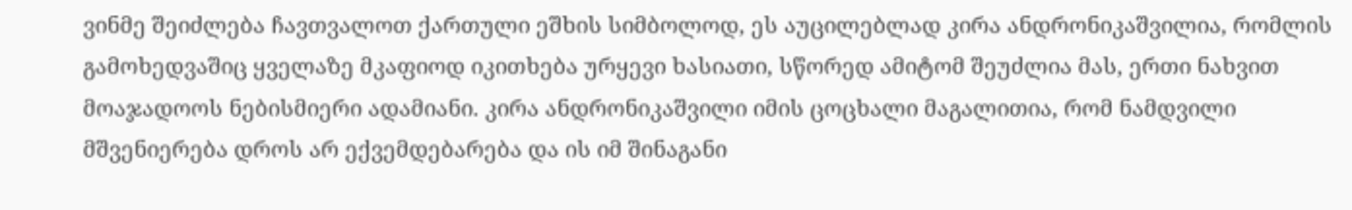ვინმე შეიძლება ჩავთვალოთ ქართული ეშხის სიმბოლოდ, ეს აუცილებლად კირა ანდრონიკაშვილია, რომლის გამოხედვაშიც ყველაზე მკაფიოდ იკითხება ურყევი ხასიათი, სწორედ ამიტომ შეუძლია მას, ერთი ნახვით მოაჯადოოს ნებისმიერი ადამიანი. კირა ანდრონიკაშვილი იმის ცოცხალი მაგალითია, რომ ნამდვილი მშვენიერება დროს არ ექვემდებარება და ის იმ შინაგანი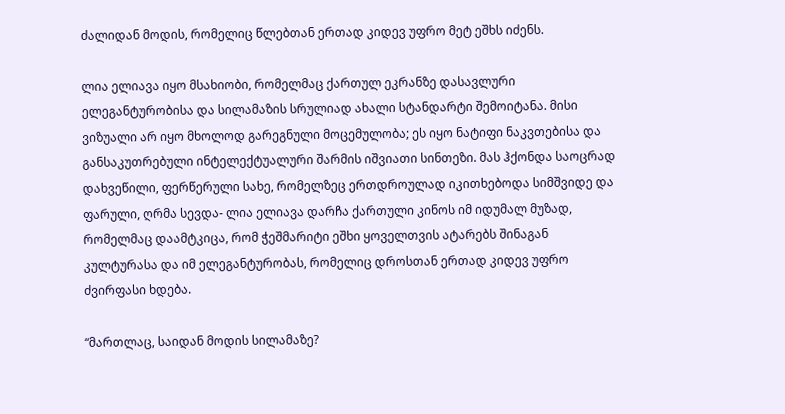ძალიდან მოდის, რომელიც წლებთან ერთად კიდევ უფრო მეტ ეშხს იძენს.

ლია ელიავა იყო მსახიობი, რომელმაც ქართულ ეკრანზე დასავლური ელეგანტურობისა და სილამაზის სრულიად ახალი სტანდარტი შემოიტანა. მისი ვიზუალი არ იყო მხოლოდ გარეგნული მოცემულობა; ეს იყო ნატიფი ნაკვთებისა და განსაკუთრებული ინტელექტუალური შარმის იშვიათი სინთეზი. მას ჰქონდა საოცრად დახვეწილი, ფერწერული სახე, რომელზეც ერთდროულად იკითხებოდა სიმშვიდე და ფარული, ღრმა სევდა- ლია ელიავა დარჩა ქართული კინოს იმ იდუმალ მუზად, რომელმაც დაამტკიცა, რომ ჭეშმარიტი ეშხი ყოველთვის ატარებს შინაგან კულტურასა და იმ ელეგანტურობას, რომელიც დროსთან ერთად კიდევ უფრო ძვირფასი ხდება.

“მართლაც, საიდან მოდის სილამაზე?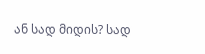ან სად მიდის? სად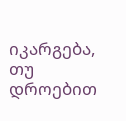იკარგება, თუ დროებით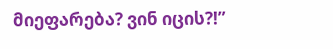მიეფარება? ვინ იცის?!”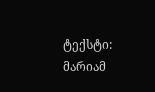ტექსტი: მარიამ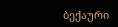ბექაური